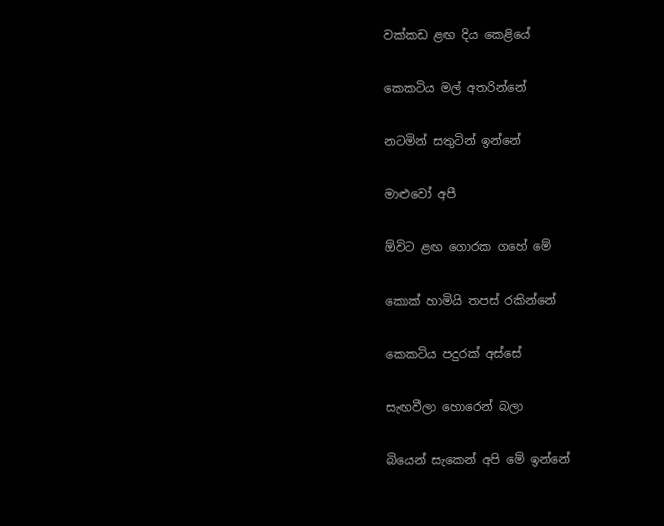වක්කඩ ළඟ දිය කෙළියේ

කෙකටිය මල් අතරින්නේ

නටමින් සතුටින් ඉන්නේ

මාළුවෝ අපී

ඕවිට ළඟ ගොරක ගහේ මේ

කොක් හාමියි තපස් රකින්නේ

කෙකටිය පදුරක් අස්සේ

සැඟවීලා හොරෙන් බලා

බියෙන් සැකෙන් අපි මේ ඉන්නේ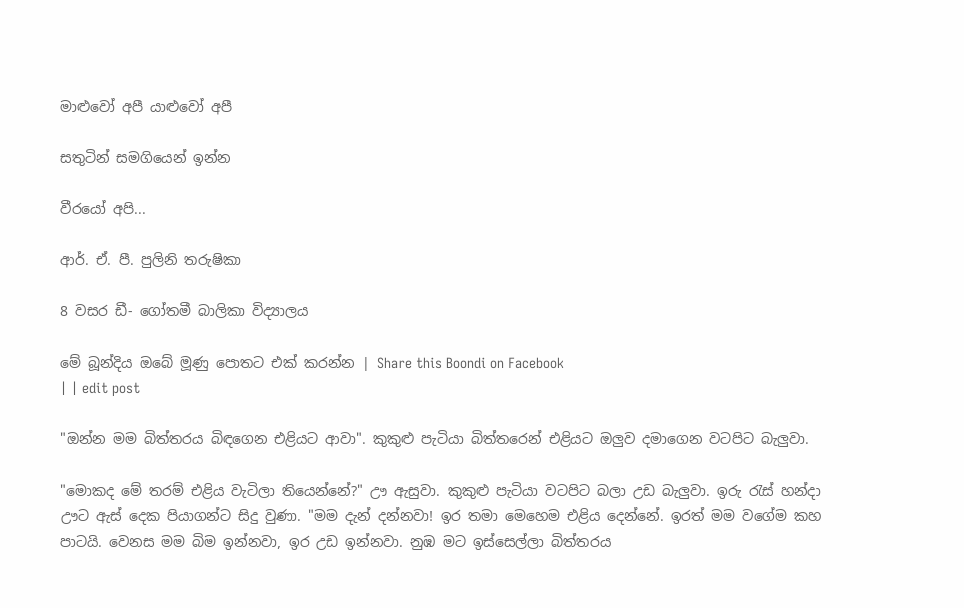මාළුවෝ අපී යාළුවෝ අපී

සතුටින් සමගියෙන් ඉන්න

වීරයෝ අපි...

ආර්. ඒ. පී. පුලිනි තරුෂිකා

8 වසර ඩී- ගෝතමී බාලිකා විද්‍යාලය

මේ බූන්දිය ඔබේ මූණු පොතට එක් කරන්න | Share this Boondi on Facebook
| | edit post

"ඔන්න මම බිත්තරය බිඳගෙන එළියට ආවා". කුකුළු පැටියා බිත්තරෙන් එළියට ඔලුව දමාගෙන වටපිට බැලුවා.

"මොකද මේ තරම් එළිය වැටිලා තියෙන්නේ?" ඌ ඇසුවා. කුකුළු පැටියා වටපිට බලා උඩ බැලුවා. ඉරු රැස් හන්දා ඌට ඇස් දෙක පියාගන්ට සිදු වුණා. "මම දැන් දන්නවා! ඉර තමා මෙහෙම එළිය දෙන්නේ. ඉරත් මම වගේම කහ පාටයි. වෙනස මම බිම ඉන්නවා, ඉර උඩ ඉන්නවා. නුඹ මට ඉස්සෙල්ලා බිත්තරය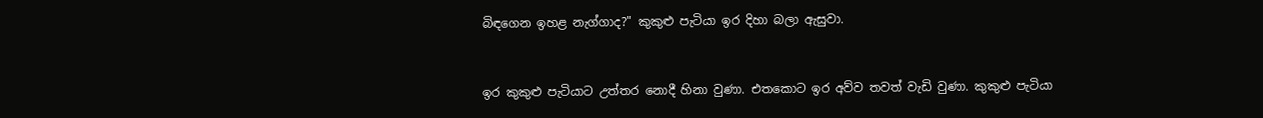බිඳගෙන ඉහළ නැග්ගාද?" කුකුළු පැටියා ඉර දිහා බලා ඇසුවා.


ඉර කුකුළු පැටියාට උත්තර නොදී හිනා වුණා. එතකොට ඉර අව්ව තවත් වැඩි වුණා. කුකුළු පැටියා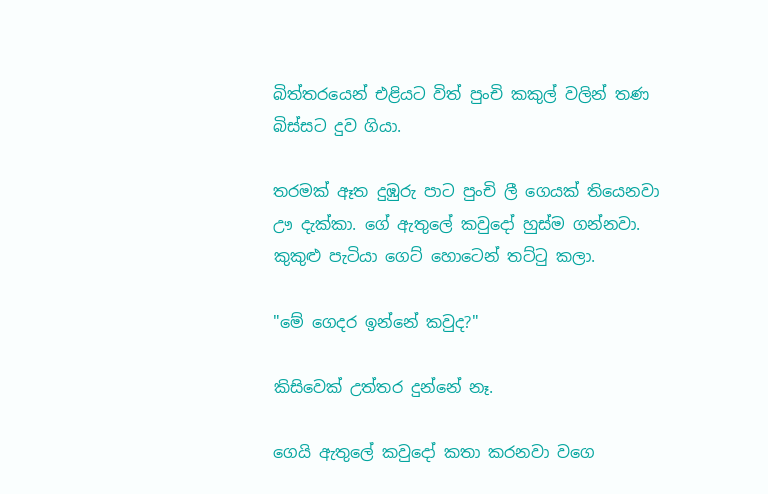බිත්තරයෙන් එළියට විත් පුංචි කකුල් වලින් තණ බිස්සට දුව ගියා.

තරමක් ඈත දුඹුරු පාට පුංචි ලී ගෙයක් තියෙනවා ඌ දැක්කා. ගේ ඇතුලේ කවුදෝ හුස්ම ගන්නවා. කුකුළු පැටියා ගෙට් හොටෙන් තට්ටු කලා.

"මේ ගෙදර ඉන්නේ කවුද?"

කිසිවෙක් උත්තර දුන්නේ නෑ.

ගෙයි ඇතුලේ කවුදෝ කතා කරනවා වගෙ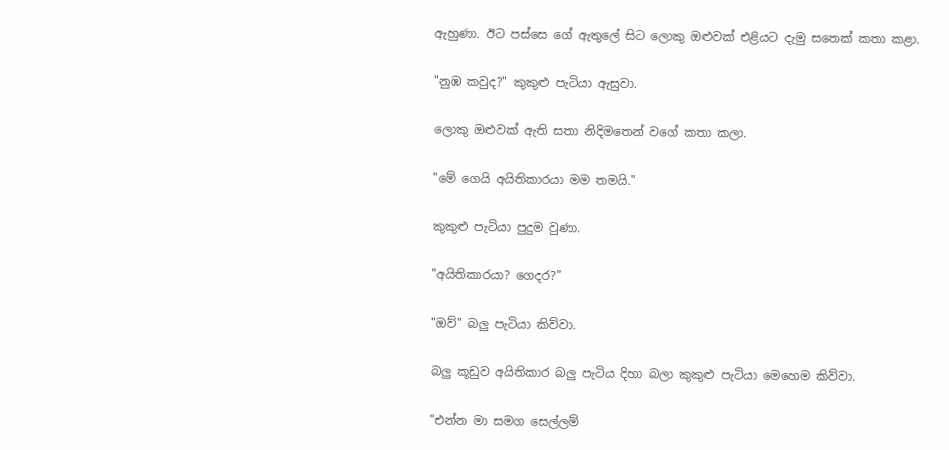ඇහුණා. ඊට පස්සෙ ගේ ඇතුලේ සිට ලොකු ඔළුවක් එළියට දැමු සතෙක් කතා කළා.

"නුඹ කවුද?" කුකුළු පැටියා ඇසුවා.

ලොකු ඔළුවක් ඇති සතා නිදිමතෙන් වගේ කතා කලා.

"මේ ගෙයි අයිතිකාරයා මම තමයි."

කුකුළු පැටියා පුදුම වුණා.

"අයිතිකාරයා? ගෙදර?"

"ඔව්" බලු පැටියා කිව්වා.

බලු කූඩුව අයිතිකාර බලු පැටිය දිහා බලා කුකුළු පැටියා මෙහෙම කිව්වා.

"එන්න මා සමග සෙල්ලම්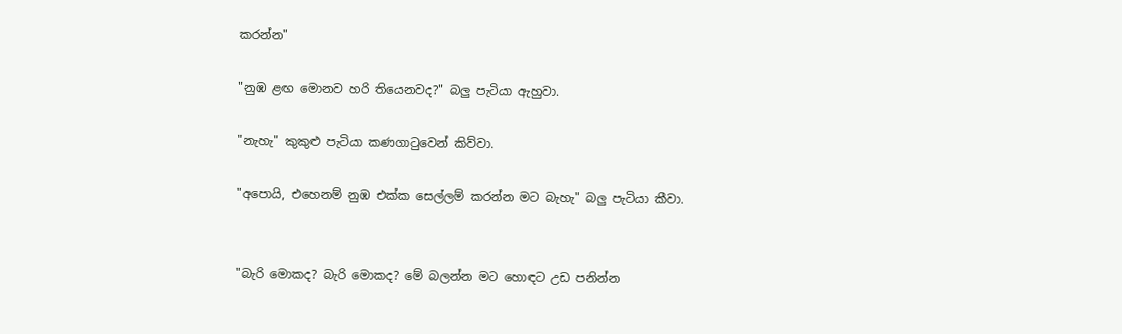කරන්න"

"නුඹ ළඟ මොනව හරි තියෙනවද?" බලු පැටියා ඇහුවා.

"නැහැ" කුකුළු පැටියා කණගාටුවෙන් කිව්වා.

"අපොයි, එහෙනම් නුඹ එක්ක සෙල්ලම් කරන්න මට බැහැ" බලු පැටියා කීවා.


"බැරි මොකද? බැරි මොකද? මේ බලන්න මට හොඳට උඩ පනින්න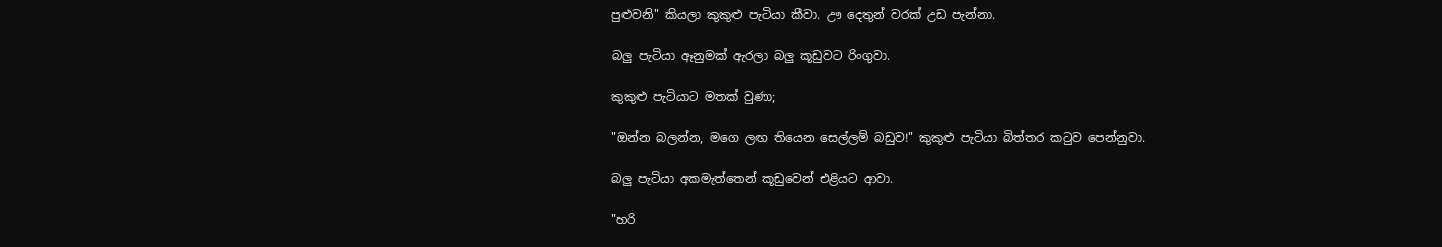පුළුවනි" කියලා කුකුළු පැටියා කීවා. ඌ දෙතුන් වරක් උඩ පැන්නා.

බලු පැටියා ඈනුමක් ඇරලා බලු කූඩුවට රිංගුවා.

කුකුළු පැටියාට මතක් වුණා;

"ඔන්න බලන්න, මගෙ ලඟ තියෙන සෙල්ලම් බඩුව!" කුකුළු පැටියා බිත්තර කටුව පෙන්නුවා.

බලු පැටියා අකමැත්තෙන් කූඩුවෙන් එළියට ආවා.

"හරි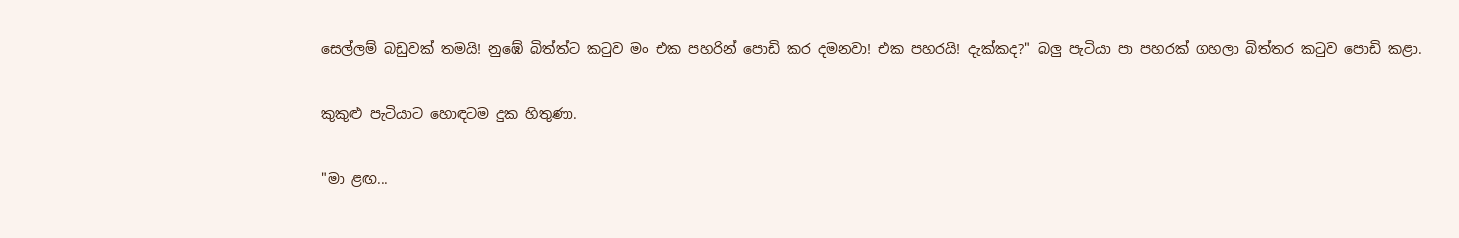සෙල්ලම් බඩුවක් තමයි! නුඹේ බිත්ත්ට කටුව මං එක පහරින් පොඩි කර දමනවා! එක පහරයි! දැක්කද?" බලු පැටියා පා පහරක් ගහලා බිත්තර කටුව පොඩි කළා.

කුකුළු පැටියාට හොඳටම දුක හිතුණා.

"මා ළඟ...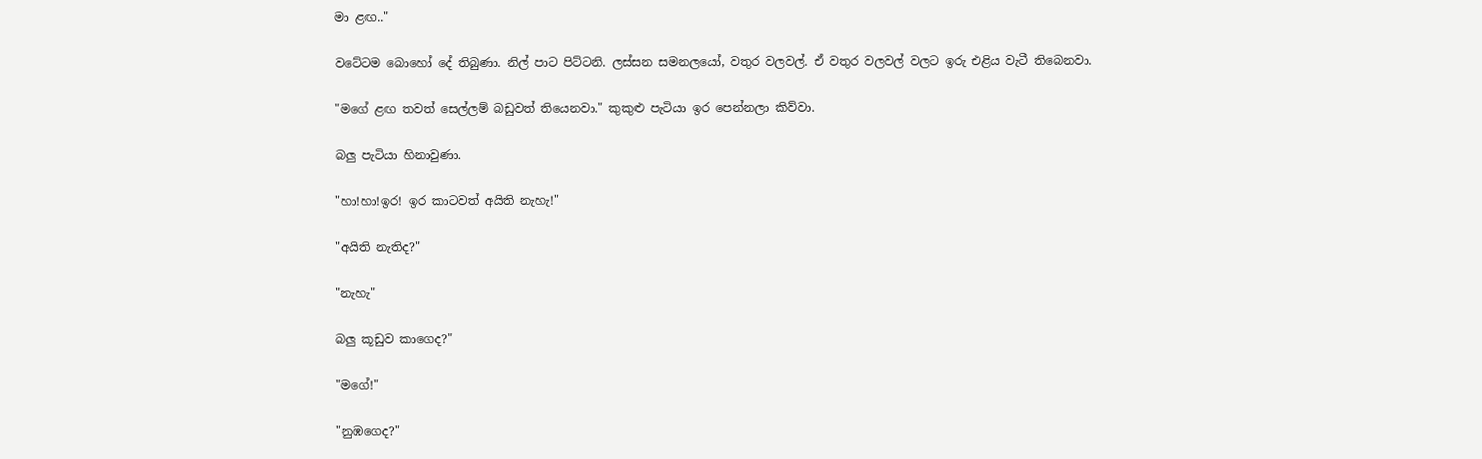මා ළඟ.."

වටේටම බොහෝ දේ තිබුණා. නිල් පාට පිට්ටනි. ලස්සන සමනලයෝ, වතුර වලවල්. ඒ වතුර වලවල් වලට ඉරු එළිය වැටී තිබෙනවා.

"මගේ ළඟ තවත් සෙල්ලම් බඩුවත් තියෙනවා." කුකුළු පැටියා ඉර පෙන්නලා කිව්වා.

බලු පැටියා හිනාවුණා.

"හා!හා!ඉර! ඉර කාටවත් අයිති නැහැ!"

"අයිති නැතිද?"

"නැහැ"

බලු කූඩුව කාගෙද?"

"මගේ!"

"නුඹගෙද?"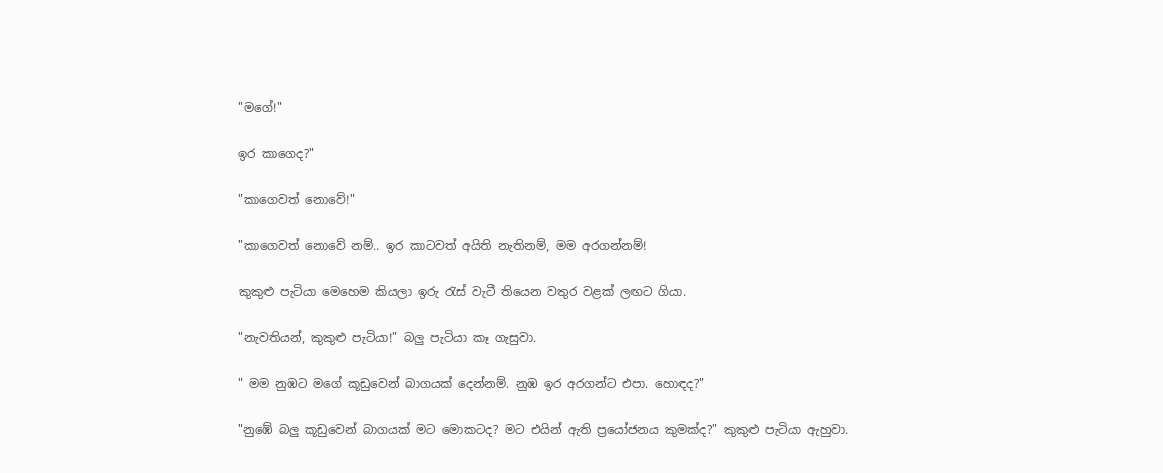"මගේ!"

ඉර කාගෙද?"

"කාගෙවත් නොවේ!"

"කාගෙවත් නොවේ නම්.. ඉර කාටවත් අයිති නැතිනම්, මම අරගන්නම්!

කුකුළු පැටියා මෙහෙම කියලා ඉරු රැස් වැටී තියෙන වතුර වළක් ලඟට ගියා.

"නැවතියන්, කුකුළු පැටියා!" බලු පැටියා කෑ ගැසුවා.

" මම නුඹට මගේ කූඩුවෙන් බාගයක් දෙන්නම්. නුඹ ඉර අරගන්ට එපා. හොඳද?"

"නුඹේ බලු කූඩුවෙන් බාගයක් මට මොකටද? මට එයින් ඇති ප්‍රයෝජනය කුමක්ද?" කුකුළු පැටියා ඇහුවා.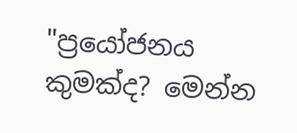"ප්‍රයෝජනය කුමක්ද? මෙන්න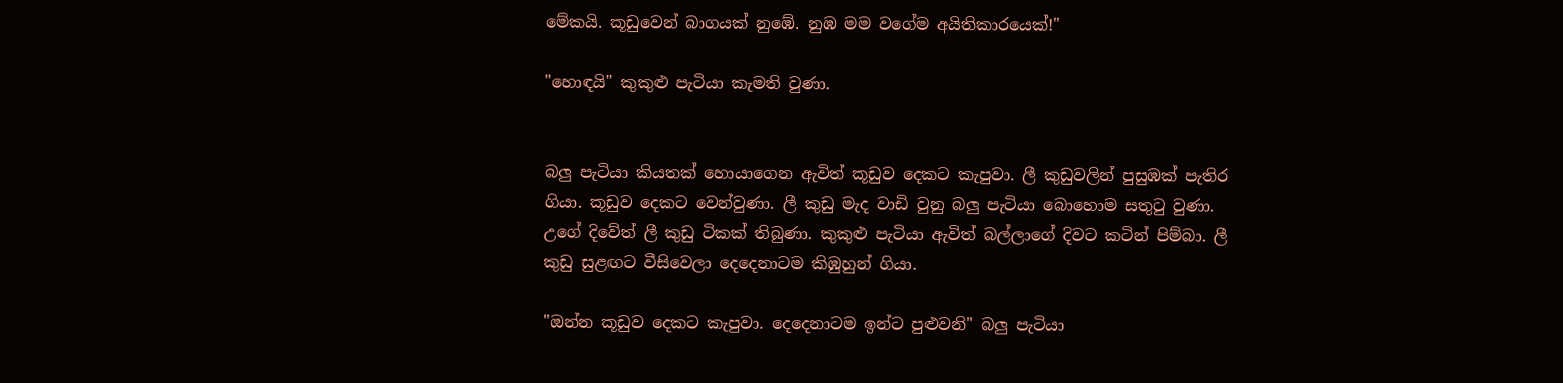මේකයි. කූඩුවෙන් බාගයක් නුඹේ. නුඹ මම වගේම අයිතිකාරයෙක්!"

"හොඳයි" කුකුළු පැටියා කැමති වුණා.


බලු පැටියා කියතක් හොයාගෙන ඇවිත් කූඩුව දෙකට කැපුවා. ලී කුඩුවලින් පුසුඹක් පැතිර ගියා. කූඩුව දෙකට වෙන්වුණා. ලී කුඩු මැද වාඩි වුනු බලු පැටියා බොහොම සතුටු වුණා. උගේ දිවේත් ලී කුඩු ටිකක් තිබුණා. කුකුළු පැටියා ඇවිත් බල්ලාගේ දිවට කටින් පිම්බා. ලී කුඩු සුළඟට වීසිවෙලා දෙදෙනාටම කිඹුහුන් ගියා.

"ඔන්න කූඩුව දෙකට කැපුවා. දෙදෙනාටම ඉන්ට පුළුවනි" බලු පැටියා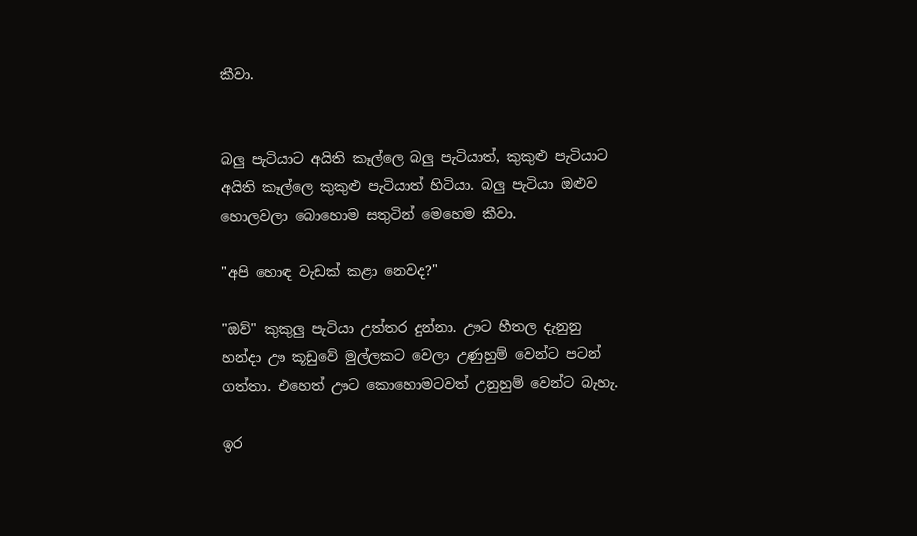කීවා.


බලු පැටියාට අයිති කෑල්ලෙ බලු පැටියාත්, කුකුළු පැටියාට අයිති කෑල්ලෙ කුකුළු පැටියාත් හිටියා. බලු පැටියා ඔළුව හොලවලා බොහොම සතුටින් මෙහෙම කීවා.

"අපි හොඳ වැඩක් කළා නෙවද?"

"ඔව්" කුකුලු පැටියා උත්තර දුන්නා. ඌට හීතල දැනුනු හන්දා ඌ කූඩුවේ මුල්ලකට වෙලා උණුහුම් වෙන්ට පටන් ගත්තා. එහෙත් ඌට කොහොමටවත් උනුහුම් වෙන්ට බැහැ.

ඉර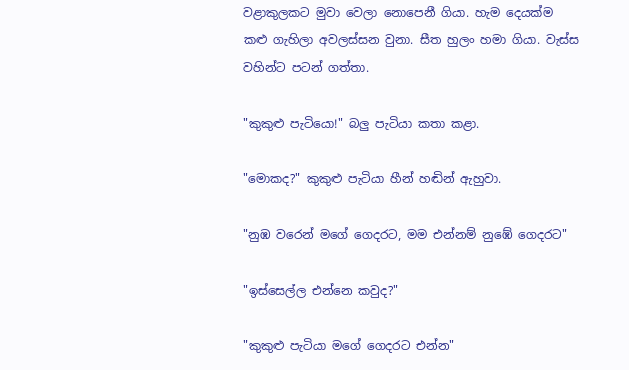වළාකුලකට මුවා වෙලා නොපෙනී ගියා. හැම දෙයක්ම කළු ගැහිලා අවලස්සන වුනා. සීත හුලං හමා ගියා. වැස්ස වහින්ට පටන් ගත්තා.

"කුකුළු පැටියො!" බලු පැටියා කතා කළා.

"මොකද?" කුකුළු පැටියා හීන් හඬින් ඇහුවා.

"නුඹ වරෙන් මගේ ගෙදරට, මම එන්නම් නුඹේ ගෙදරට"

"ඉස්සෙල්ල එන්නෙ කවුද?"

"කුකුළු පැටියා මගේ ගෙදරට එන්න"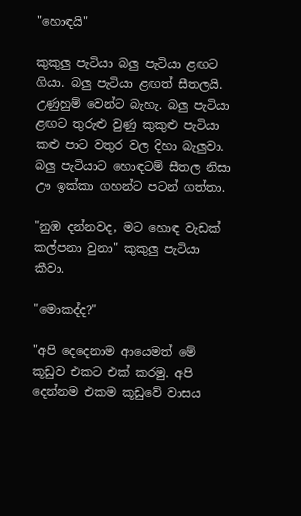"හොඳයි"

කුකුලු පැටියා බලු පැටියා ළඟට ගියා. බලු පැටියා ළඟත් සීතලයි. උණුහුම් වෙන්ට බැහැ. බලු පැටියා ළඟට තුරුළු වුණු කුකුළු පැටියා කළු පාට වතුර වල දිහා බැලුවා. බලු පැටියාට හොඳටම් සීතල නිසා ඌ ඉක්කා ගහන්ට පටන් ගත්තා.

"නුඹ දන්නවද, මට හොඳ වැඩක් කල්පනා වුනා" කුකුලු පැටියා කීවා.

"මොකද්ද?"

"අපි දෙදෙනාම ආයෙමත් මේ කූඩුව එකට එක් කරමු. අපි දෙන්නම එකම කූඩුවේ වාසය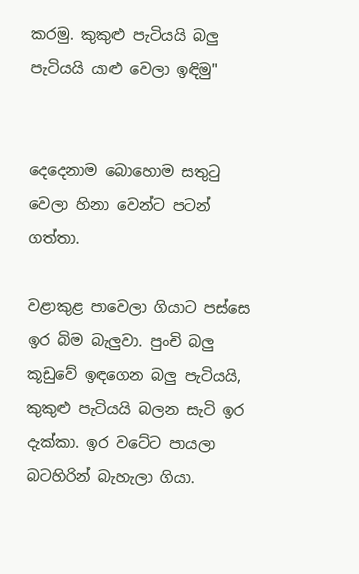කරමු. කුකුළු පැටියයි බලු පැටියයි යාළු වෙලා ඉඳිමු"


දෙදෙනාම බොහොම සතුටු වෙලා හිනා වෙන්ට පටන් ගත්තා.

වළාකුළ පාවෙලා ගියාට පස්සෙ ඉර බිම බැලුවා. පුංචි බලු කූඩුවේ ඉඳගෙන බලු පැටියයි, කුකුළු පැටියයි බලන සැටි ඉර දැක්කා. ඉර වටේට පායලා බටහිරින් බැහැලා ගියා.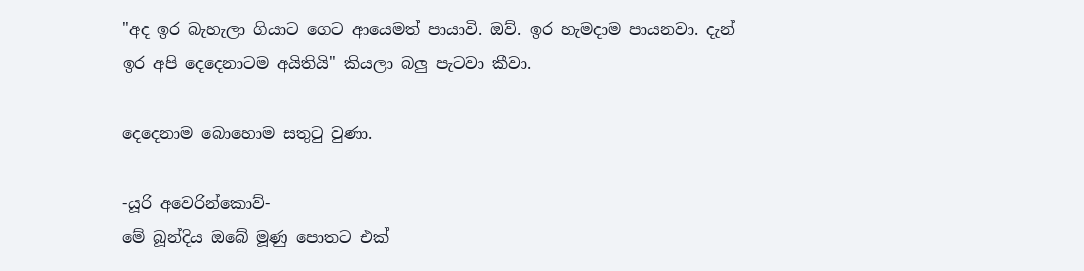"අද ඉර බැහැලා ගියාට ගෙට ආයෙමත් පායාවි. ඔව්. ඉර හැමදාම පායනවා. දැන් ඉර අපි දෙදෙනාටම අයිතියි" කියලා බලු පැටවා කීවා.

දෙදෙනාම බොහොම සතුටු වුණා.

-යූරි අවෙරින්කොව්-
මේ බූන්දිය ඔබේ මූණු පොතට එක්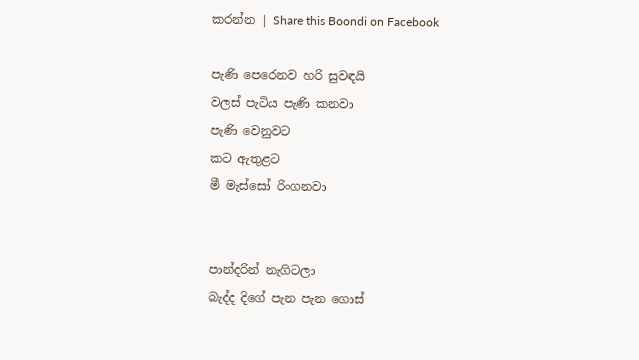කරන්න | Share this Boondi on Facebook

පැණි පෙරෙනව හරි සුවඳයි
වලස් පැටිය පැණි කනවා
පැණි වෙනුවට
කට ඇතුළට
මී මැස්සෝ රිංගනවා


පාන්දරින් නැගිටලා
බැද්ද දිගේ පැන පැන ගොස්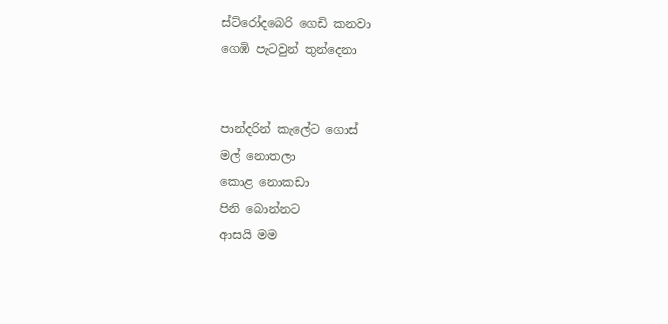ස්ට්රෝදබෙරි ගෙඩි කනවා
ගෙඹි පැටවුන් තුන්දෙනා


පාන්දරින් කැලේට ගොස්
මල් නොතලා
කොළ නොකඩා
පිනි බොන්නට
ආසයි මම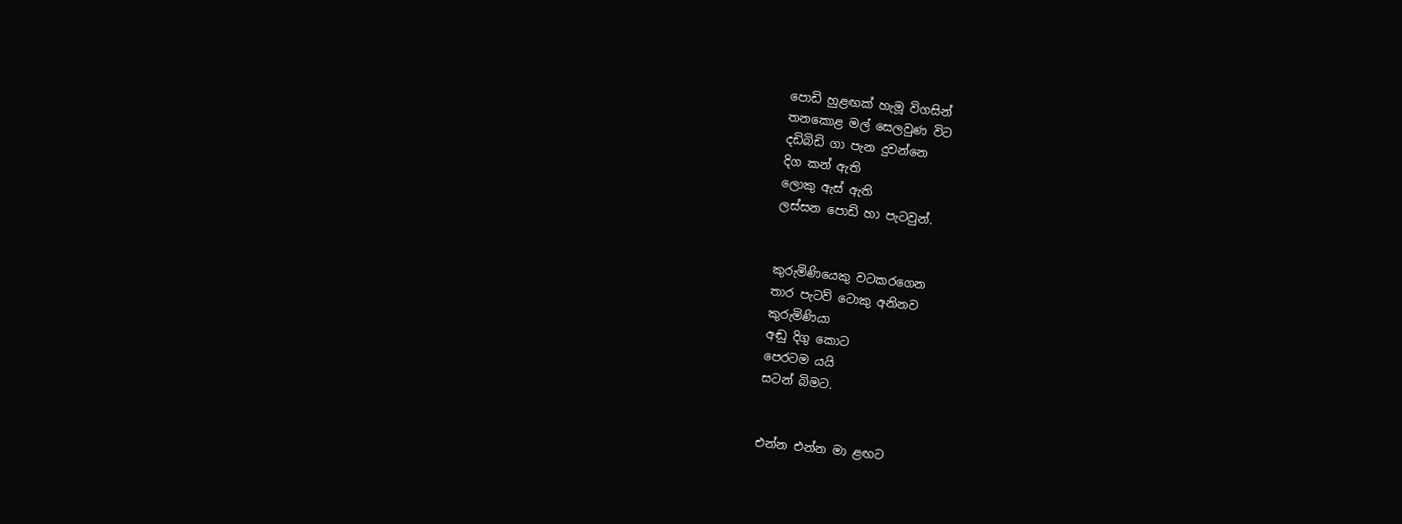පොඩි හුළඟක් හැමූ විගසින්
තනකොළ මල් සෙලවුණ විට
දඩිබිඩි ගා පැන දුවන්නෙ
දිග කන් ඇති
ලොකු ඇස් ඇති
ලස්සන පොඩි හා පැටවුන්.


කුරුමිණියෙකු වටකරගෙන
තාර පැටව් ටොකු අනිනව
කුරුමිණියා
අඬු දිගු කොට
පෙරටම යයි
සටන් බිමට.


එන්න එන්න මා ළඟට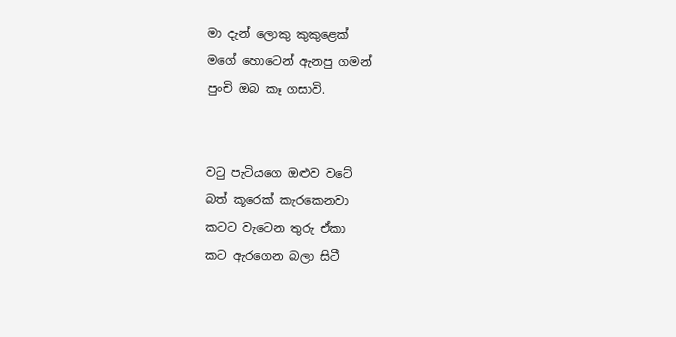මා දැන් ලොකු කුකුළෙක්
මගේ හොටෙන් ඇනපු ගමන්
පුංචි ඔබ කෑ ගසාවි.


වටු පැටියගෙ ඔළුව වටේ
බත් කූරෙක් කැරකෙනවා
කටට වැටෙන තුරු ඒකා
කට ඇරගෙන බලා සිටී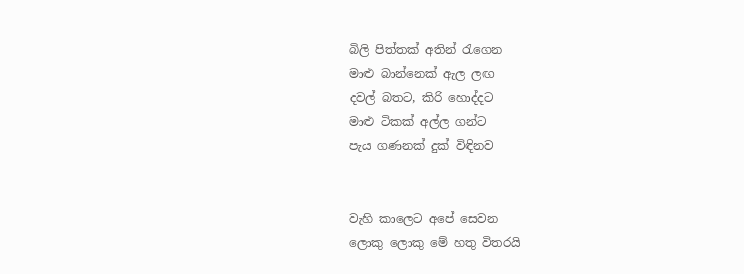බිලි පිත්තක් අතින් රැගෙන
මාළු බාන්නෙක් ඇල ලඟ
දවල් බතට, කිරි හොද්දට
මාළු ටිකක් අල්ල ගන්ට
පැය ගණනක් දුක් විඳිනව


වැහි කාලෙට අපේ සෙවන
ලොකු ලොකු මේ හතු විතරයි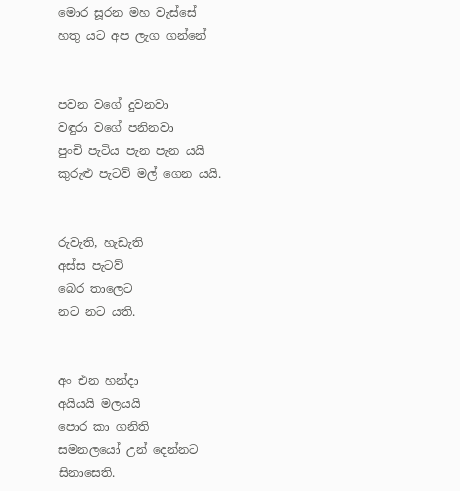මොර සූරන මහ වැස්සේ
හතු යට අප ලැග ගන්නේ


පවන වගේ දුවනවා
වඳුරා වගේ පනිනවා
පුංචි පැටිය පැන පැන යයි
කුරුළු පැටව් මල් ගෙන යයි.


රුවැති, හැඩැති
අස්ස පැටව්
බෙර තාලෙට
නට නට යති.


අං එන හන්දා
අයියයි මලයයි
පොර කා ගනිති
සමනලයෝ උන් දෙන්නට
සිනාසෙති.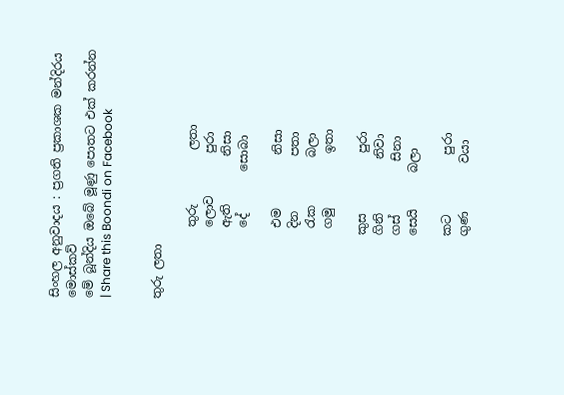සිංහල අනුවාදය : ප්‍රගති ප්‍රකාශක මන්දිරය මොස්කව්
මේ බූන්දිය ඔබේ මූණු පොතට එක් කරන්න | Share this Boondi on Facebook


තුරු ලතා

            තුරු         ලතා
            ලොව       පුරා
            ඇති        නිසා
            දේ       සොබා

            එම         නිසා
            දින         පතා
            රැක        බලා
            ගමු         ඉතා

           කුස          පුරා
           ගිනි         නිවා
           ගස්         සිනා
           සෙයි      බලා

           කට          පුරා
           ගුණ        වයා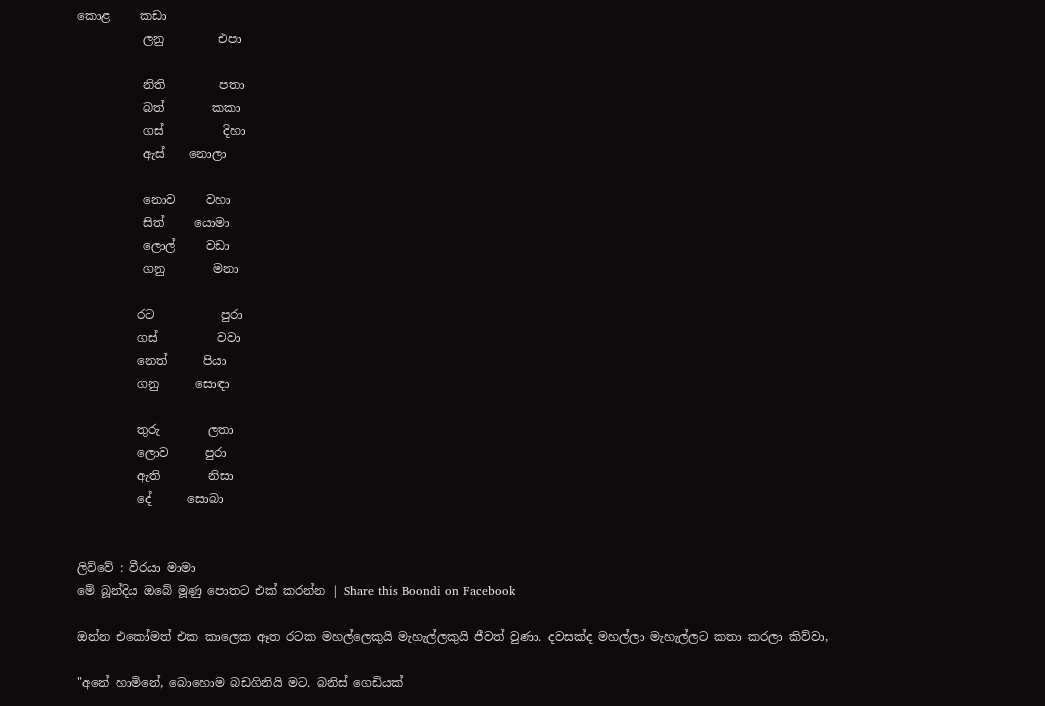කොළ     කඩා
           ලනු         එපා

           නිති         පතා
           බත්        කකා
           ගස්          දිහා
           ඇස්    නොලා

           නොව     වහා
           සිත්     යොමා
           ලොල්     වඩා
           ගනු        මනා

          රට           පුරා
          ගස්          වවා
          නෙත්      පියා
          ගනු      සොඳා

          තුරු        ලතා
          ලොව      පුරා
          ඇති        නිසා
          දේ      සොබා


ලිව්වේ : වීරයා මාමා
මේ බූන්දිය ඔබේ මූණු පොතට එක් කරන්න | Share this Boondi on Facebook

ඔන්න එකෝමත් එක කාලෙක ඈත රටක මහල්ලෙකුයි මැහැල්ලකුයි ජීවත් වුණා. දවසක්ද මහල්ලා මැහැල්ලට කතා කරලා කිව්වා,

"අනේ හාමිනේ, බොහොම බඩගිනියි මට. බනිස් ගෙඩියක්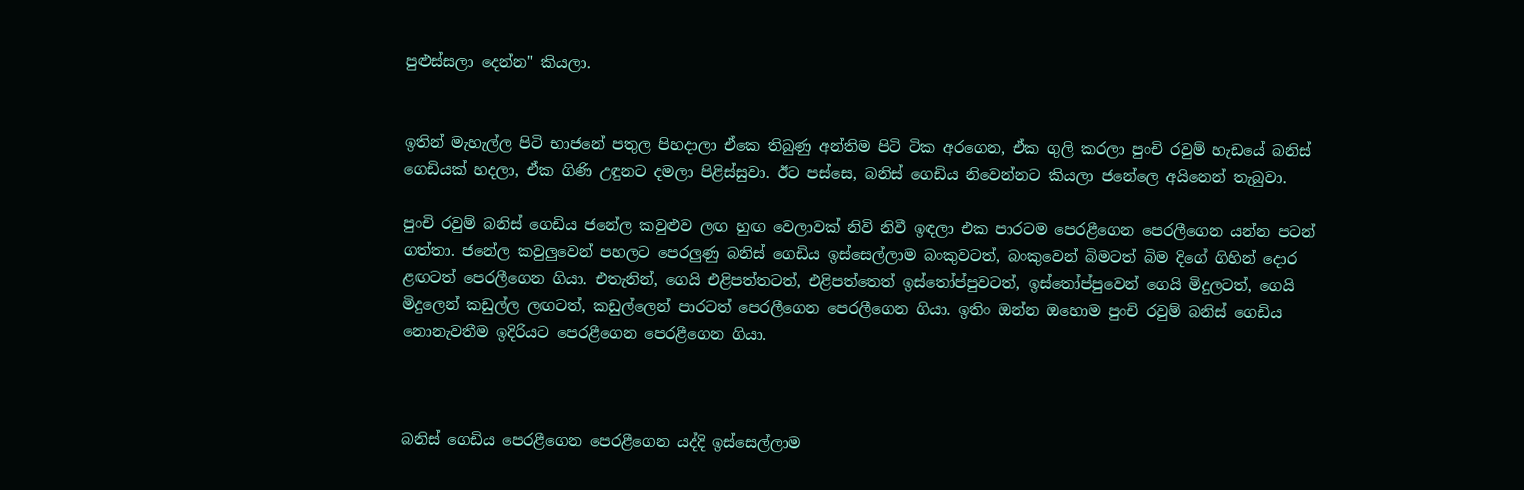පුළුස්සලා දෙන්න" කියලා.


ඉතින් මැහැල්ල පිටි භාජනේ පතුල පිහදාලා ඒකෙ තිබුණු අන්තිම පිටි ටික අරගෙන, ඒක ගුලි කරලා පුංචි රවුම් හැඩයේ බනිස් ගෙඩියක් හදලා, ඒක ගිණි උඳුනට දමලා පිළිස්සුවා. ඊට පස්සෙ, බනිස් ගෙඩිය නිවෙන්නට කියලා ජනේලෙ අයිනෙන් තැබුවා.

පුංචි රවුම් බනිස් ගෙඩිය ජනේල කවුළුව ලඟ හුඟ වෙලාවක් නිවි නිවී ඉඳලා එක පාරටම පෙරළීගෙන පෙරලීගෙන යන්න පටන් ගත්තා. ජනේල කවුලුවෙන් පහලට පෙරලුණු බනිස් ගෙඩිය ඉස්සෙල්ලාම බංකුවටත්, බංකුවෙන් බිමටත් බිම දිගේ ගිහින් දොර ළඟටත් පෙරලීගෙන ගියා. එතැනින්, ගෙයි එළිපත්තටත්, එළිපත්තෙත් ඉස්තෝප්පුවටත්, ඉස්තෝප්පුවෙන් ගෙයි මිදුලටත්, ගෙයි මිදුලෙන් කඩුල්ල ලඟටත්, කඩුල්ලෙන් පාරටත් පෙරලීගෙන පෙරලීගෙන ගියා. ඉතිං ඔන්න ඔහොම පුංචි රවුම් බනිස් ගෙඩිය නොනැවතීම ඉදිරියට පෙරළීගෙන පෙරළීගෙන ගියා.



බනිස් ගෙඩිය පෙරළීගෙන පෙරළීගෙන යද්දි ඉස්සෙල්ලාම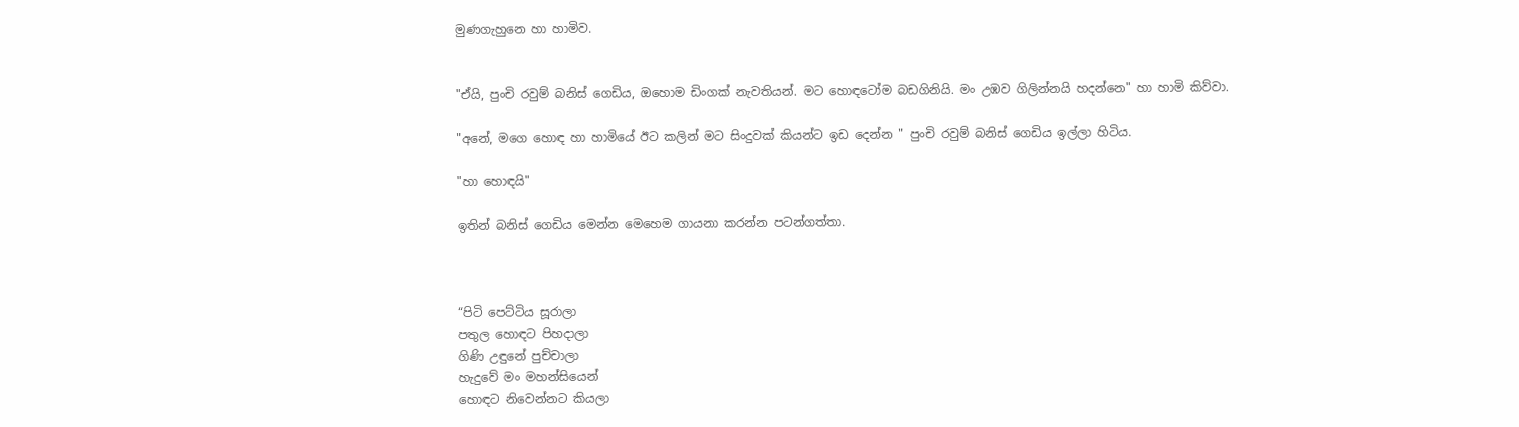මුණගැහුනෙ හා හාමිව.


"ඒයි, පුංචි රවුම් බනිස් ගෙඩිය, ඔහොම ඩිංගක් නැවතියන්. මට හොඳටෝම බඩගිනියි. මං උඹව ගිලින්නයි හදන්නෙ" හා හාමි කිව්වා.

"අනේ, මගෙ හොඳ හා හාමියේ ඊට කලින් මට සිංදුවක් කියන්ට ඉඩ දෙන්න " පුංචි රවුම් බනිස් ගෙඩිය ඉල්ලා හිටිය.

"හා හොඳයි"

ඉතින් බනිස් ගෙඩිය මෙන්න මෙහෙම ගායනා කරන්න පටන්ගත්තා.



“පිටි පෙට්ටිය සූරාලා
පතුල හොඳට පිහදාලා
ගිණි උඳුනේ පුච්චාලා
හැදුවේ මං මහන්සියෙන්
හොඳට නිවෙන්නට කියලා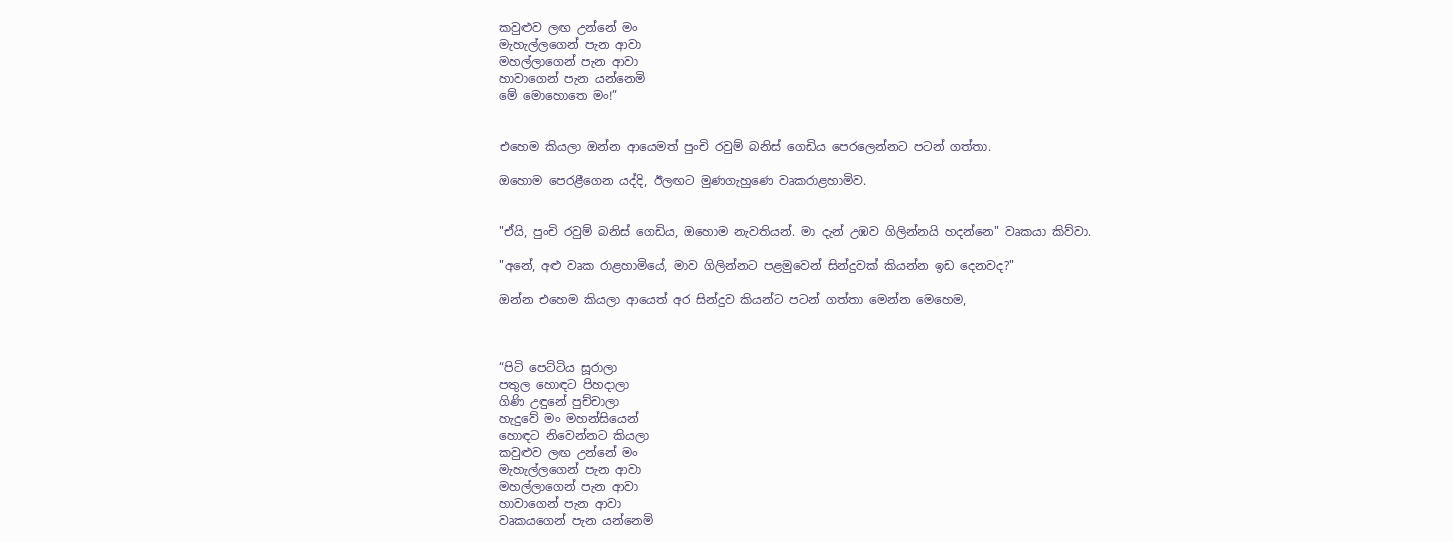කවුළුව ලඟ උන්නේ මං
මැහැල්ලගෙන් පැන ආවා
මහල්ලාගෙන් පැන ආවා
හාවාගෙන් පැන යන්නෙමි
මේ මොහොතෙ මං!”


එහෙම කියලා ඔන්න ආයෙමත් පුංචි රවුම් බනිස් ගෙඩිය පෙරලෙන්නට පටන් ගත්තා.

ඔහොම පෙරළීගෙන යද්දි, ඊලඟට මුණගැහුණෙ වෘකරාළහාමිව.


"ඒයි, පුංචි රවුම් බනිස් ගෙඩිය, ඔහොම නැවතියන්. මා දැන් උඹව ගිලින්නයි හදන්නෙ" වෘකයා කිව්වා.

"අනේ, අළු වෘක රාළහාමියේ, මාව ගිලින්නට පළමුවෙන් සින්දුවක් කියන්න ඉඩ දෙනවද?"

ඔන්න එහෙම කියලා ආයෙත් අර සින්දුව කියන්ට පටන් ගත්තා මෙන්න මෙහෙම,



“පිටි පෙට්ටිය සූරාලා
පතුල හොඳට පිහදාලා
ගිණි උඳුනේ පුච්චාලා
හැදුවේ මං මහන්සියෙන්
හොඳට නිවෙන්නට කියලා
කවුළුව ලඟ උන්නේ මං
මැහැල්ලගෙන් පැන ආවා
මහල්ලාගෙන් පැන ආවා
හාවාගෙන් පැන ආවා
වෘකයගෙන් පැන යන්නෙමි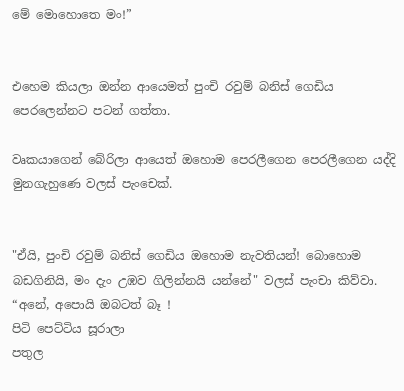මේ මොහොතෙ මං!”


එහෙම කියලා ඔන්න ආයෙමත් පුංචි රවුම් බනිස් ගෙඩිය පෙරලෙන්නට පටන් ගත්තා.

වෘකයාගෙන් බේරිලා ආයෙත් ඔහොම පෙරලීගෙන පෙරලීගෙන යද්දි මුනගැහුණෙ වලස් පැංචෙක්.


"ඒයි, පුංචි රවුම් බනිස් ගෙඩිය ඔහොම නැවතියන්! බොහොම බඩගිනියි, මං දැං උඹව ගිලින්නයි යන්නේ" වලස් පැංචා කිව්වා.
“අනේ, අපොයි ඔබටත් බෑ !
පිටි පෙට්ටිය සූරාලා
පතුල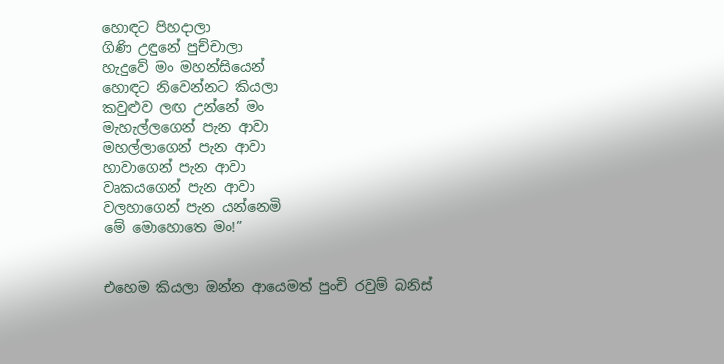හොඳට පිහදාලා
ගිණි උඳුනේ පුච්චාලා
හැදුවේ මං මහන්සියෙන්
හොඳට නිවෙන්නට කියලා
කවුළුව ලඟ උන්නේ මං
මැහැල්ලගෙන් පැන ආවා
මහල්ලාගෙන් පැන ආවා
හාවාගෙන් පැන ආවා
වෘකයගෙන් පැන ආවා
වලහාගෙන් පැන යන්නෙමි
මේ මොහොතෙ මං!”


එහෙම කියලා ඔන්න ආයෙමත් පුංචි රවුම් බනිස්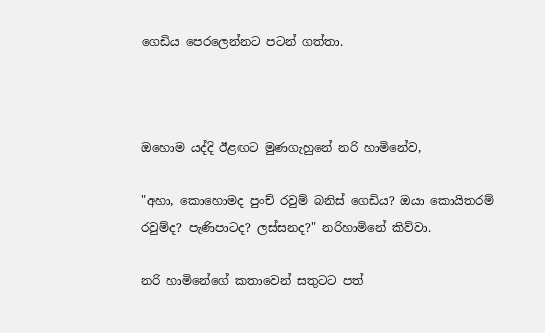ගෙඩිය පෙරලෙන්නට පටන් ගත්තා.



ඔහොම යද්දි ඊළඟට මුණගැහුනේ නරි හාමිනේව,

"අහා, කොහොමද පුංච් රවුම් බනිස් ගෙඩිය? ඔයා කොයිතරම් රවුම්ද? පැණිපාටද? ලස්සනද?" නරිහාමිනේ කිව්වා.

නරි හාමිනේගේ කතාවෙන් සතුටට පත්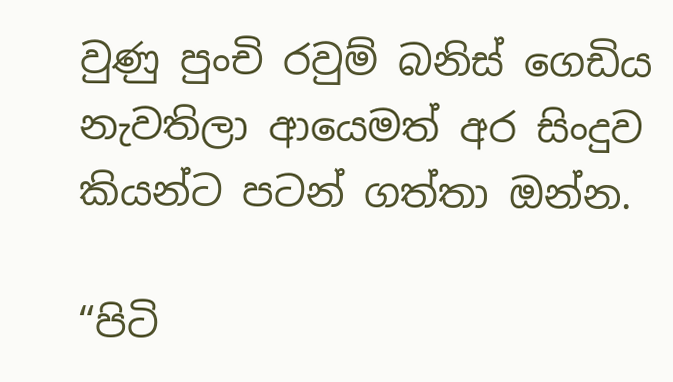වුණු පුංචි රවුම් බනිස් ගෙඩිය නැවතිලා ආයෙමත් අර සිංදුව කියන්ට පටන් ගත්තා ඔන්න.

“පිටි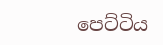පෙට්ටිය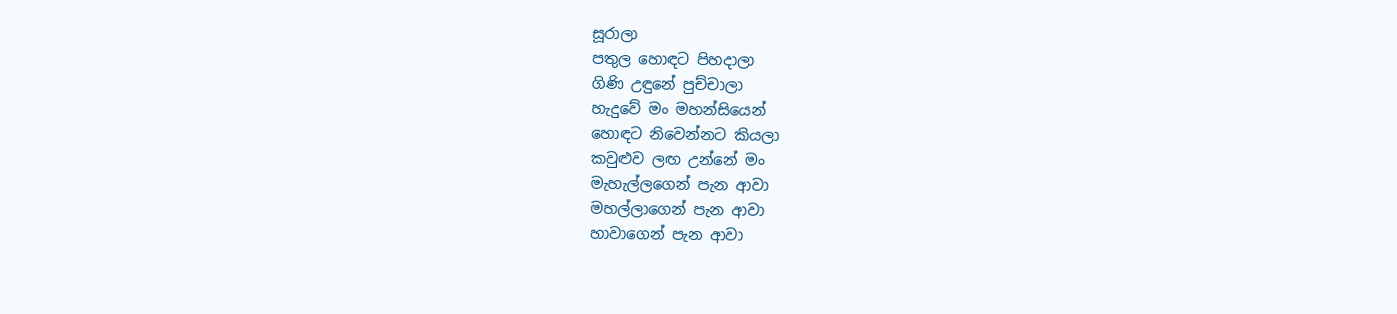සූරාලා
පතුල හොඳට පිහදාලා
ගිණි උඳුනේ පුච්චාලා
හැදුවේ මං මහන්සියෙන්
හොඳට නිවෙන්නට කියලා
කවුළුව ලඟ උන්නේ මං
මැහැල්ලගෙන් පැන ආවා
මහල්ලාගෙන් පැන ආවා
හාවාගෙන් පැන ආවා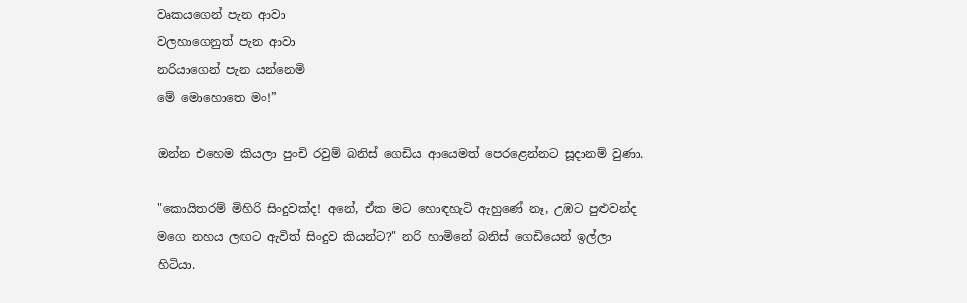වෘකයගෙන් පැන ආවා
වලහාගෙනුත් පැන ආවා
නරියාගෙන් පැන යන්නෙමි
මේ මොහොතෙ මං!”

ඔන්න එහෙම කියලා පුංචි රවුම් බනිස් ගෙඩිය ආයෙමත් පෙරළෙන්නට සූදානම් වුණා.

"කොයිතරම් මිහිරි සිංදුවක්ද! අනේ, ඒක මට හොඳහැටි ඇහුණේ නෑ, උඹට පුළුවන්ද මගෙ නහය ලඟට ඇවිත් සිංදුව කියන්ට?" නරි හාමිනේ බනිස් ගෙඩියෙන් ඉල්ලා හිටියා.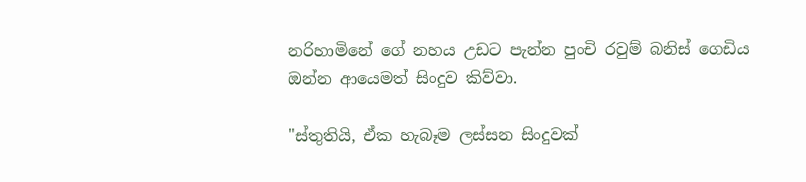නරිහාමිනේ ගේ නහය උඩට පැන්න පුංචි රවුම් බනිස් ගෙඩිය ඔන්න ආයෙමත් සිංදුව කිව්වා.

"ස්තුතියි, ඒක හැබෑම ලස්සන සිංදුවක්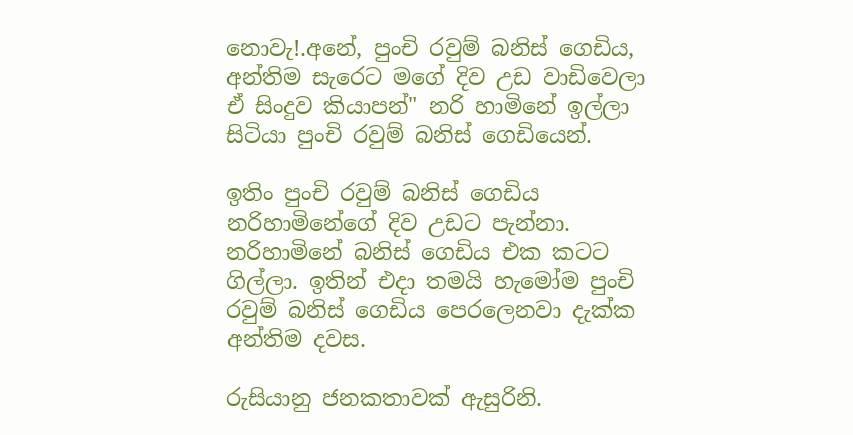නොවැ!.අනේ, පුංචි රවුම් බනිස් ගෙඩිය, අන්තිම සැරෙට මගේ දිව උඩ වාඩිවෙලා ඒ සිංදුව කියාපන්" නරි හාමිනේ ඉල්ලා සිටියා පුංචි රවුම් බනිස් ගෙඩියෙන්.

ඉතිං පුංචි රවුම් බනිස් ගෙඩිය නරිහාමිනේගේ දිව උඩට පැන්නා. නරිහාමිනේ බනිස් ගෙඩිය එක කටට ගිල්ලා. ඉතින් එදා තමයි හැමෝම පුංචි රවුම් බනිස් ගෙඩිය පෙරලෙනවා දැක්ක අන්තිම දවස.

රුසියානු ජනකතාවක් ඇසුරිනි.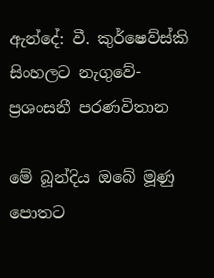ඇන්දේ: වී. කුර්ෂෙව්ස්කි
සිංහලට නැගුවේ- ප්‍රශංසනී පරණවිතාන

මේ බූන්දිය ඔබේ මූණු පොතට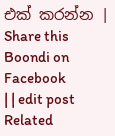එක් කරන්න | Share this Boondi on Facebook
| | edit post
Related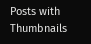Posts with Thumbnails